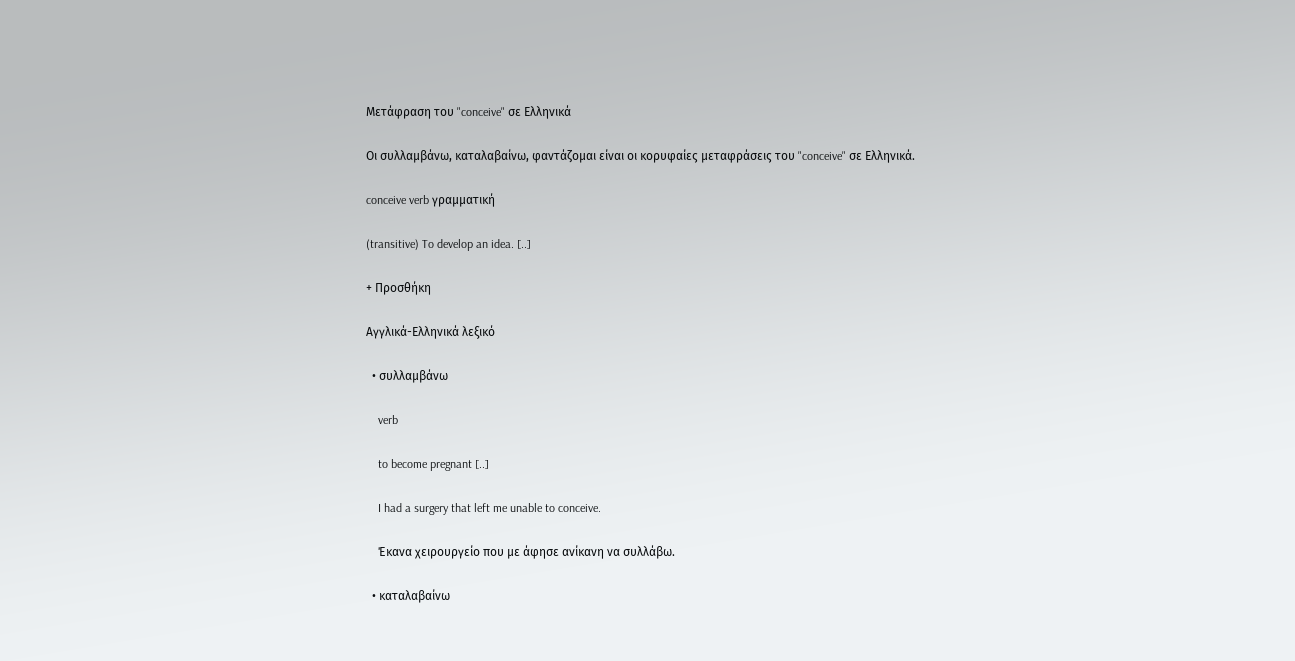Μετάφραση του "conceive" σε Ελληνικά

Οι συλλαμβάνω, καταλαβαίνω, φαντάζομαι είναι οι κορυφαίες μεταφράσεις του "conceive" σε Ελληνικά.

conceive verb γραμματική

(transitive) To develop an idea. [..]

+ Προσθήκη

Αγγλικά-Ελληνικά λεξικό

  • συλλαμβάνω

    verb

    to become pregnant [..]

    I had a surgery that left me unable to conceive.

    Έκανα χειρουργείο που με άφησε ανίκανη να συλλάβω.

  • καταλαβαίνω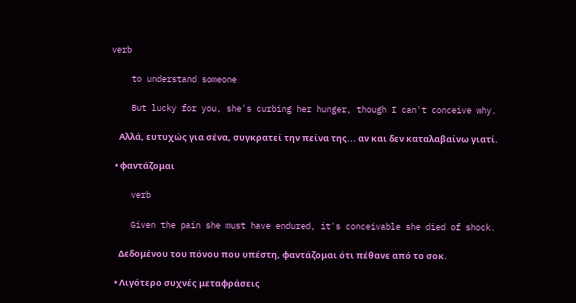verb

    to understand someone

    But lucky for you, she's curbing her hunger, though I can't conceive why.

    Αλλά, ευτυχώς για σένα, συγκρατεί την πείνα της... αν και δεν καταλαβαίνω γιατί.

  • φαντάζομαι

    verb

    Given the pain she must have endured, it's conceivable she died of shock.

    Δεδομένου του πόνου που υπέστη, φαντάζομαι ότι πέθανε από το σοκ.

  • Λιγότερο συχνές μεταφράσεις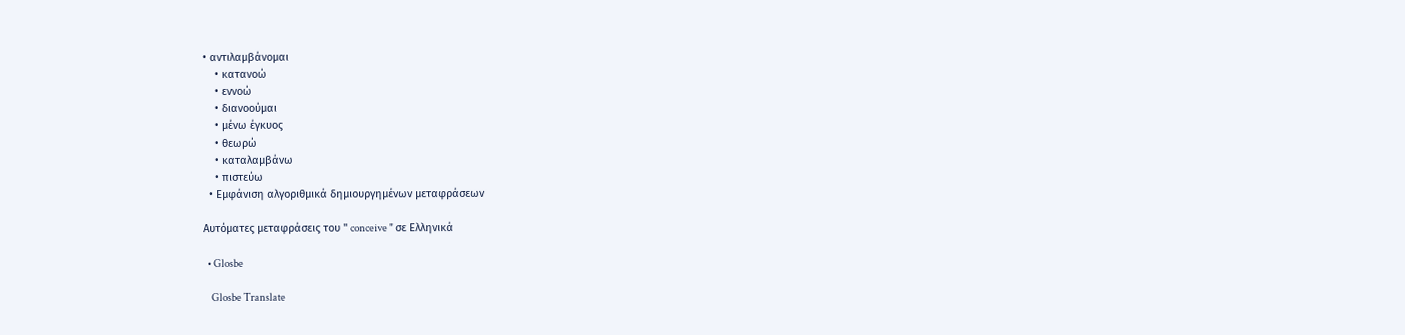• αντιλαμβάνομαι
    • κατανοώ
    • εννοώ
    • διανοούμαι
    • μένω έγκυος
    • θεωρώ
    • καταλαμβάνω
    • πιστεύω
  • Εμφάνιση αλγοριθμικά δημιουργημένων μεταφράσεων

Αυτόματες μεταφράσεις του " conceive " σε Ελληνικά

  • Glosbe

    Glosbe Translate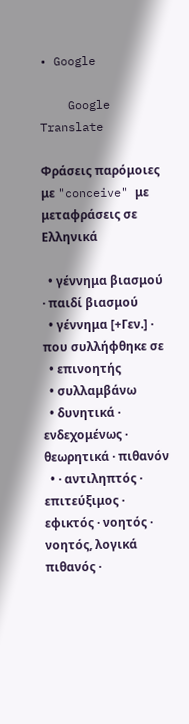• Google

    Google Translate

Φράσεις παρόμοιες με "conceive" με μεταφράσεις σε Ελληνικά

  • γέννημα βιασμού · παιδί βιασμού
  • γέννημα [+Γεν.] · που συλλήφθηκε σε
  • επινοητής
  • συλλαμβάνω
  • δυνητικά · ενδεχομένως · θεωρητικά · πιθανόν
  • · αντιληπτός · επιτεύξιμος · εφικτός · νοητός · νοητός, λογικά πιθανός ·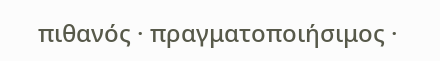πιθανός · πραγματοποιήσιμος ·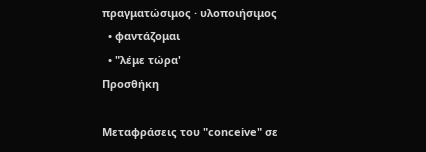πραγματώσιμος · υλοποιήσιμος
  • φαντάζομαι
  • "λέμε τώρα'
Προσθήκη

Μεταφράσεις του "conceive" σε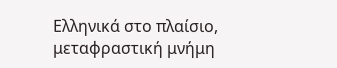Ελληνικά στο πλαίσιο, μεταφραστική μνήμη